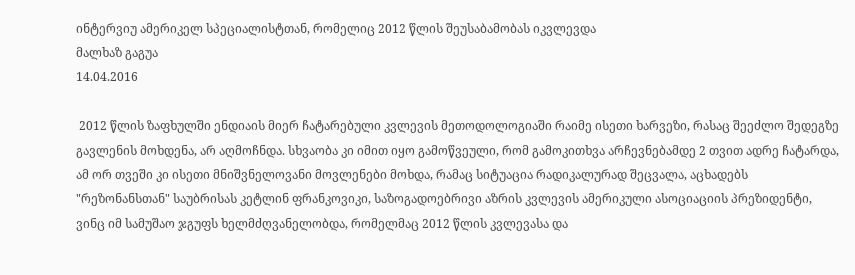ინტერვიუ ამერიკელ სპეციალისტთან, რომელიც 2012 წლის შეუსაბამობას იკვლევდა
მალხაზ გაგუა
14.04.2016

 2012 წლის ზაფხულში ენდიაის მიერ ჩატარებული კვლევის მეთოდოლოგიაში რაიმე ისეთი ხარვეზი, რასაც შეეძლო შედეგზე გავლენის მოხდენა, არ აღმოჩნდა. სხვაობა კი იმით იყო გამოწვეული, რომ გამოკითხვა არჩევნებამდე 2 თვით ადრე ჩატარდა, ამ ორ თვეში კი ისეთი მნიშვნელოვანი მოვლენები მოხდა, რამაც სიტუაცია რადიკალურად შეცვალა, აცხადებს "რეზონანსთან" საუბრისას კეტლინ ფრანკოვიკი, საზოგადოებრივი აზრის კვლევის ამერიკული ასოციაციის პრეზიდენტი, ვინც იმ სამუშაო ჯგუფს ხელმძღვანელობდა, რომელმაც 2012 წლის კვლევასა და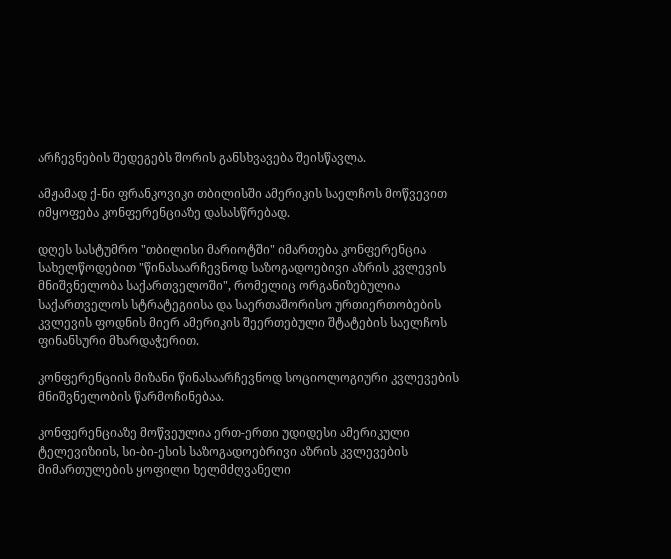არჩევნების შედეგებს შორის განსხვავება შეისწავლა.

ამჟამად ქ-ნი ფრანკოვიკი თბილისში ამერიკის საელჩოს მოწვევით იმყოფება კონფერენციაზე დასასწრებად.

დღეს სასტუმრო "თბილისი მარიოტში" იმართება კონფერენცია სახელწოდებით "წინასაარჩევნოდ საზოგადოებივი აზრის კვლევის მნიშვნელობა საქართველოში", რომელიც ორგანიზებულია საქართველოს სტრატეგიისა და საერთაშორისო ურთიერთობების კვლევის ფოდნის მიერ ამერიკის შეერთებული შტატების საელჩოს ფინანსური მხარდაჭერით.

კონფერენციის მიზანი წინასაარჩევნოდ სოციოლოგიური კვლევების მნიშვნელობის წარმოჩინებაა.

კონფერენციაზე მოწვეულია ერთ-ერთი უდიდესი ამერიკული ტელევიზიის, სი-ბი-ესის საზოგადოებრივი აზრის კვლევების მიმართულების ყოფილი ხელმძღვანელი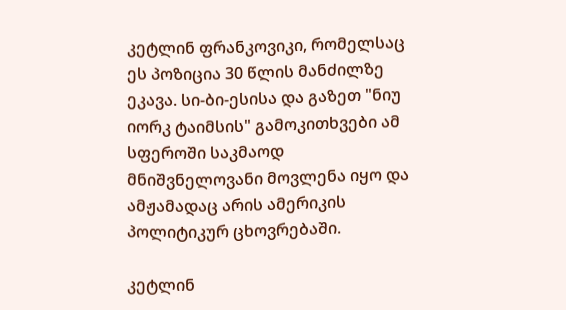კეტლინ ფრანკოვიკი, რომელსაც ეს პოზიცია 30 წლის მანძილზე ეკავა. სი-ბი-ესისა და გაზეთ "ნიუ იორკ ტაიმსის" გამოკითხვები ამ სფეროში საკმაოდ მნიშვნელოვანი მოვლენა იყო და ამჟამადაც არის ამერიკის პოლიტიკურ ცხოვრებაში.

კეტლინ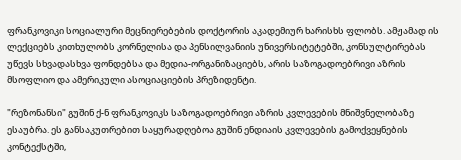ფრანკოვიკი სოციალური მეცნიერებების დოქტორის აკადემიურ ხარისხს ფლობს. ამჟამად ის ლექციებს კითხულობს კორნელისა და პენსილვანიის უნივერსიტეტებში, კონსულტირებას უწევს სხვადასხვა ფონდებსა და მედია-ორგანიზაციებს, არის საზოგადოებრივი აზრის მსოფლიო და ამერიკული ასოციაციების პრეზიდენტი.

"რეზონანსი" გუშინ ქ-ნ ფრანკოვიკს საზოგადოებრივი აზრის კვლევების მნიშვნელობაზე ესაუბრა. ეს განსაკუთრებით საყურადღებოა გუშინ ენდიაის კვლევების გამოქვეყნების კონტექსტში,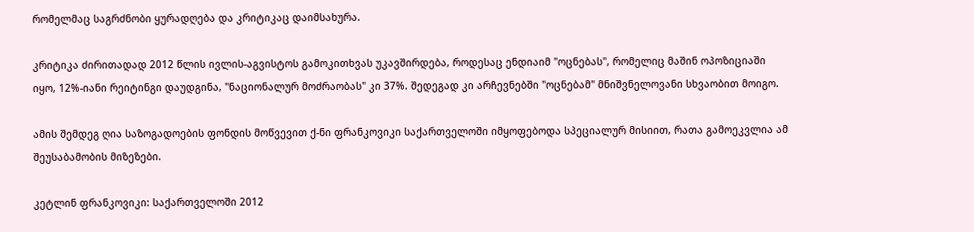რომელმაც საგრძნობი ყურადღება და კრიტიკაც დაიმსახურა.

კრიტიკა ძირითადად 2012 წლის ივლის-აგვისტოს გამოკითხვას უკავშირდება, როდესაც ენდიაიმ "ოცნებას", რომელიც მაშინ ოპოზიციაში იყო, 12%-იანი რეიტინგი დაუდგინა, "ნაციონალურ მოძრაობას" კი 37%. შედეგად კი არჩევნებში "ოცნებამ" მნიშვნელოვანი სხვაობით მოიგო.

ამის შემდეგ ღია საზოგადოების ფონდის მოწვევით ქ-ნი ფრანკოვიკი საქართველოში იმყოფებოდა სპეციალურ მისიით, რათა გამოეკვლია ამ შეუსაბამობის მიზეზები.

კეტლინ ფრანკოვიკი: საქართველოში 2012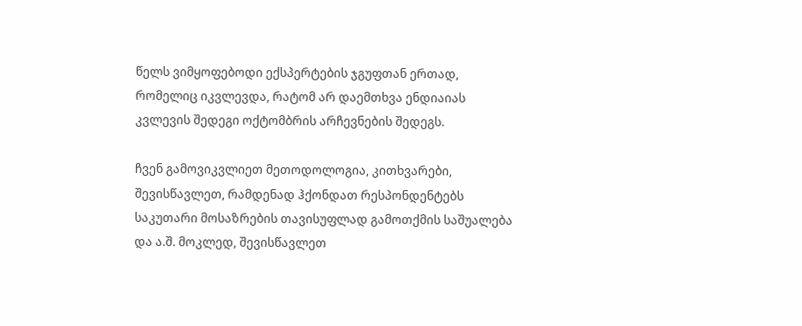წელს ვიმყოფებოდი ექსპერტების ჯგუფთან ერთად, რომელიც იკვლევდა, რატომ არ დაემთხვა ენდიაიას კვლევის შედეგი ოქტომბრის არჩევნების შედეგს.

ჩვენ გამოვიკვლიეთ მეთოდოლოგია, კითხვარები, შევისწავლეთ, რამდენად ჰქონდათ რესპონდენტებს საკუთარი მოსაზრების თავისუფლად გამოთქმის საშუალება და ა.შ. მოკლედ, შევისწავლეთ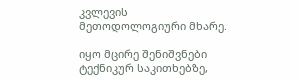კვლევის მეთოდოლოგიური მხარე.

იყო მცირე შენიშვნები ტექნიკურ საკითხებზე,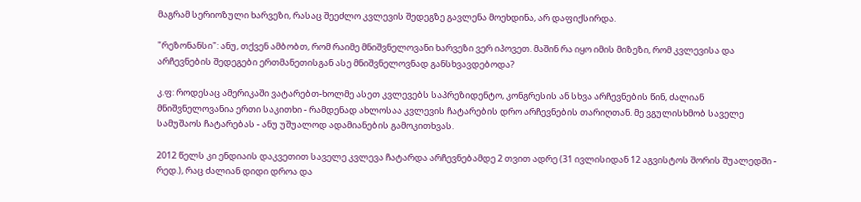მაგრამ სერიოზული ხარვეზი, რასაც შეეძლო კვლევის შედეგზე გავლენა მოეხდინა, არ დაფიქსირდა.

"რეზონანსი": ანუ, თქვენ ამბობთ, რომ რაიმე მნიშვნელოვანი ხარვეზი ვერ იპოვეთ. მაშინ რა იყო იმის მიზეზი, რომ კვლევისა და არჩევნების შედეგები ერთმანეთისგან ასე მნიშვნელოვნად განსხვავდებოდა?

კ.ფ: როდესაც ამერიკაში ვატარებთ-ხოლმე ასეთ კვლევებს საპრეზიდენტო, კონგრესის ან სხვა არჩევნების წინ, ძალიან მნიშვნელოვანია ერთი საკითხი - რამდენად ახლოსაა კვლევის ჩატარების დრო არჩევნების თარიღთან. მე ვგულისხმობ საველე სამუშაოს ჩატარებას - ანუ უშუალოდ ადამიანების გამოკითხვას.

2012 წელს კი ენდიაის დაკვეთით საველე კვლევა ჩატარდა არჩევნებამდე 2 თვით ადრე (31 ივლისიდან 12 აგვისტოს შორის შუალედში - რედ.), რაც ძალიან დიდი დროა და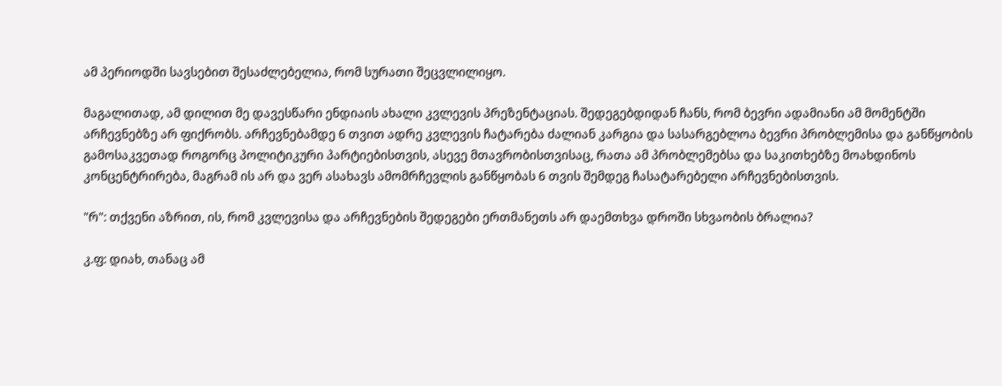ამ პერიოდში სავსებით შესაძლებელია, რომ სურათი შეცვლილიყო.

მაგალითად, ამ დილით მე დავესწარი ენდიაის ახალი კვლევის პრეზენტაციას. შედეგებდიდან ჩანს, რომ ბევრი ადამიანი ამ მომენტში არჩევნებზე არ ფიქრობს. არჩევნებამდე 6 თვით ადრე კვლევის ჩატარება ძალიან კარგია და სასარგებლოა ბევრი პრობლემისა და განწყობის გამოსაკვეთად როგორც პოლიტიკური პარტიებისთვის, ასევე მთავრობისთვისაც, რათა ამ პრობლემებსა და საკითხებზე მოახდინოს კონცენტრირება, მაგრამ ის არ და ვერ ასახავს ამომრჩევლის განწყობას 6 თვის შემდეგ ჩასატარებელი არჩევნებისთვის.

"რ": თქვენი აზრით, ის, რომ კვლევისა და არჩევნების შედეგები ერთმანეთს არ დაემთხვა დროში სხვაობის ბრალია?

კ.ფ: დიახ, თანაც ამ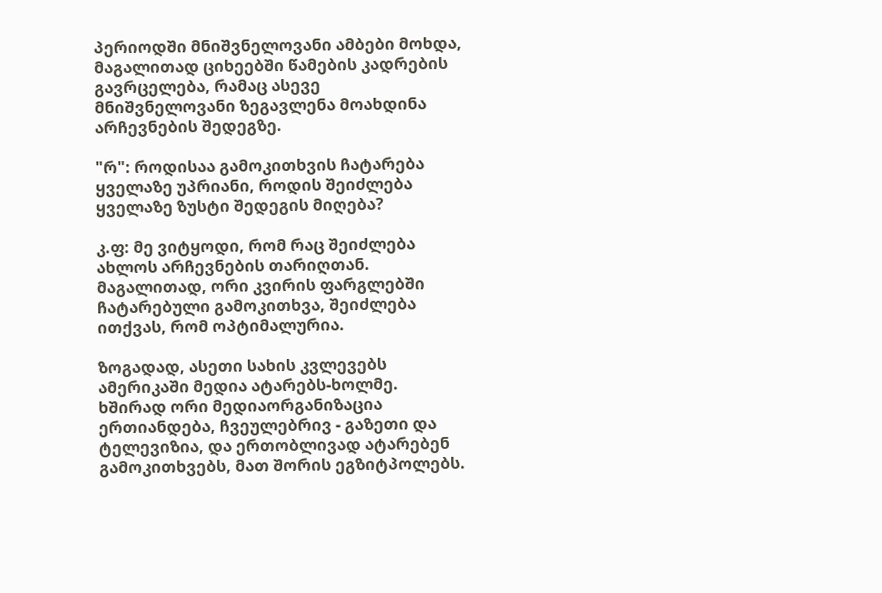პერიოდში მნიშვნელოვანი ამბები მოხდა, მაგალითად ციხეებში წამების კადრების გავრცელება, რამაც ასევე მნიშვნელოვანი ზეგავლენა მოახდინა არჩევნების შედეგზე.

"რ": როდისაა გამოკითხვის ჩატარება ყველაზე უპრიანი, როდის შეიძლება ყველაზე ზუსტი შედეგის მიღება?

კ.ფ: მე ვიტყოდი, რომ რაც შეიძლება ახლოს არჩევნების თარიღთან. მაგალითად, ორი კვირის ფარგლებში ჩატარებული გამოკითხვა, შეიძლება ითქვას, რომ ოპტიმალურია.

ზოგადად, ასეთი სახის კვლევებს ამერიკაში მედია ატარებს-ხოლმე. ხშირად ორი მედიაორგანიზაცია ერთიანდება, ჩვეულებრივ - გაზეთი და ტელევიზია, და ერთობლივად ატარებენ გამოკითხვებს, მათ შორის ეგზიტპოლებს.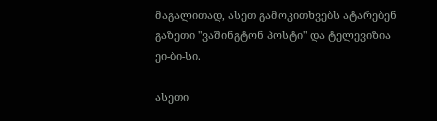მაგალითად, ასეთ გამოკითხვებს ატარებენ გაზეთი "ვაშინგტონ პოსტი" და ტელევიზია ეი-ბი-სი.

ასეთი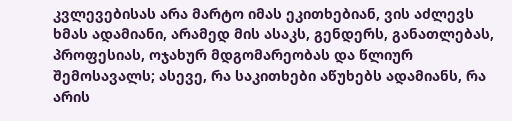კვლევებისას არა მარტო იმას ეკითხებიან, ვის აძლევს ხმას ადამიანი, არამედ მის ასაკს, გენდერს, განათლებას, პროფესიას, ოჯახურ მდგომარეობას და წლიურ შემოსავალს; ასევე, რა საკითხები აწუხებს ადამიანს, რა არის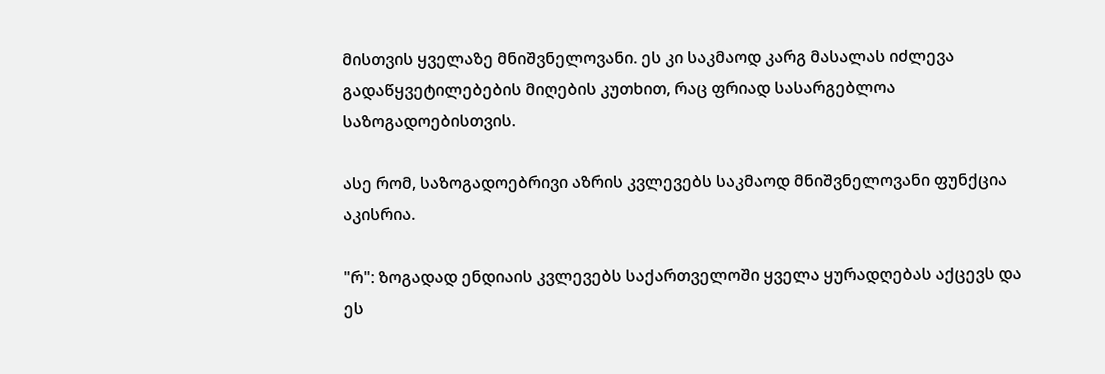მისთვის ყველაზე მნიშვნელოვანი. ეს კი საკმაოდ კარგ მასალას იძლევა გადაწყვეტილებების მიღების კუთხით, რაც ფრიად სასარგებლოა საზოგადოებისთვის.

ასე რომ, საზოგადოებრივი აზრის კვლევებს საკმაოდ მნიშვნელოვანი ფუნქცია აკისრია.

"რ": ზოგადად ენდიაის კვლევებს საქართველოში ყველა ყურადღებას აქცევს და ეს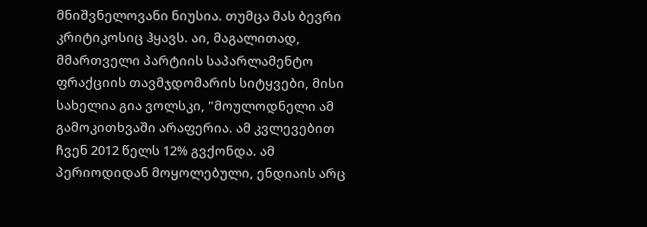მნიშვნელოვანი ნიუსია. თუმცა მას ბევრი კრიტიკოსიც ჰყავს. აი, მაგალითად, მმართველი პარტიის საპარლამენტო ფრაქციის თავმჯდომარის სიტყვები, მისი სახელია გია ვოლსკი, "მოულოდნელი ამ გამოკითხვაში არაფერია. ამ კვლევებით ჩვენ 2012 წელს 12% გვქონდა. ამ პერიოდიდან მოყოლებული, ენდიაის არც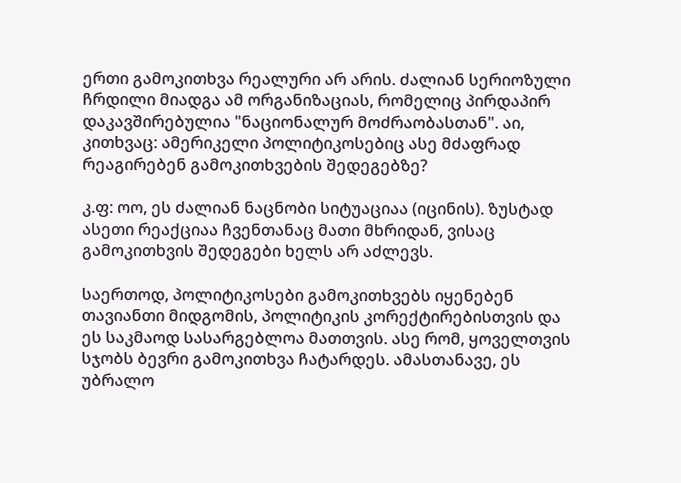ერთი გამოკითხვა რეალური არ არის. ძალიან სერიოზული ჩრდილი მიადგა ამ ორგანიზაციას, რომელიც პირდაპირ დაკავშირებულია "ნაციონალურ მოძრაობასთან". აი, კითხვაც: ამერიკელი პოლიტიკოსებიც ასე მძაფრად რეაგირებენ გამოკითხვების შედეგებზე?

კ.ფ: ოო, ეს ძალიან ნაცნობი სიტუაციაა (იცინის). ზუსტად ასეთი რეაქციაა ჩვენთანაც მათი მხრიდან, ვისაც გამოკითხვის შედეგები ხელს არ აძლევს.

საერთოდ, პოლიტიკოსები გამოკითხვებს იყენებენ თავიანთი მიდგომის, პოლიტიკის კორექტირებისთვის და ეს საკმაოდ სასარგებლოა მათთვის. ასე რომ, ყოველთვის სჯობს ბევრი გამოკითხვა ჩატარდეს. ამასთანავე, ეს უბრალო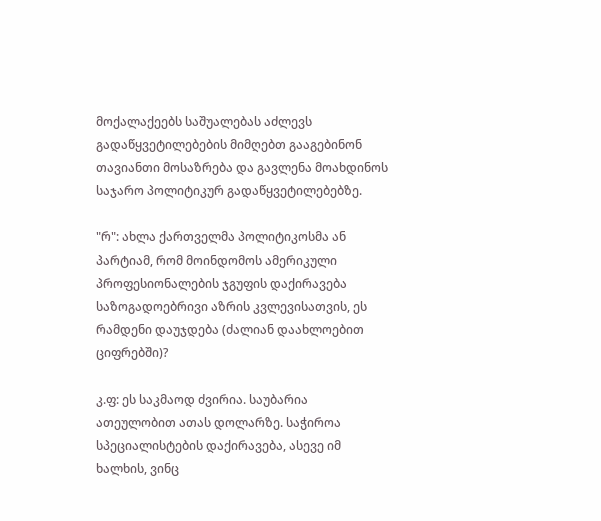მოქალაქეებს საშუალებას აძლევს გადაწყვეტილებების მიმღებთ გააგებინონ თავიანთი მოსაზრება და გავლენა მოახდინოს საჯარო პოლიტიკურ გადაწყვეტილებებზე.

"რ": ახლა ქართველმა პოლიტიკოსმა ან პარტიამ, რომ მოინდომოს ამერიკული პროფესიონალების ჯგუფის დაქირავება საზოგადოებრივი აზრის კვლევისათვის, ეს რამდენი დაუჯდება (ძალიან დაახლოებით ციფრებში)?

კ.ფ: ეს საკმაოდ ძვირია. საუბარია ათეულობით ათას დოლარზე. საჭიროა სპეციალისტების დაქირავება, ასევე იმ ხალხის, ვინც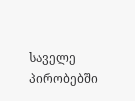საველე პირობებში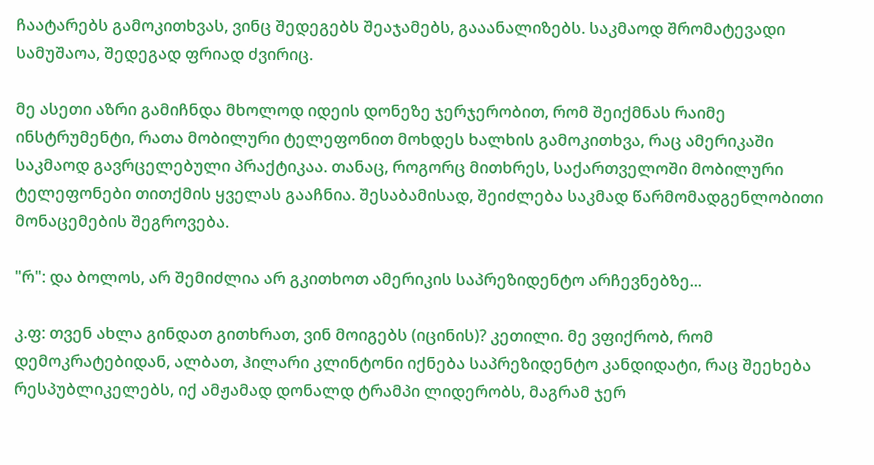ჩაატარებს გამოკითხვას, ვინც შედეგებს შეაჯამებს, გააანალიზებს. საკმაოდ შრომატევადი სამუშაოა, შედეგად ფრიად ძვირიც.

მე ასეთი აზრი გამიჩნდა მხოლოდ იდეის დონეზე ჯერჯერობით, რომ შეიქმნას რაიმე ინსტრუმენტი, რათა მობილური ტელეფონით მოხდეს ხალხის გამოკითხვა, რაც ამერიკაში საკმაოდ გავრცელებული პრაქტიკაა. თანაც, როგორც მითხრეს, საქართველოში მობილური ტელეფონები თითქმის ყველას გააჩნია. შესაბამისად, შეიძლება საკმად წარმომადგენლობითი მონაცემების შეგროვება.

"რ": და ბოლოს, არ შემიძლია არ გკითხოთ ამერიკის საპრეზიდენტო არჩევნებზე...

კ.ფ: თვენ ახლა გინდათ გითხრათ, ვინ მოიგებს (იცინის)? კეთილი. მე ვფიქრობ, რომ დემოკრატებიდან, ალბათ, ჰილარი კლინტონი იქნება საპრეზიდენტო კანდიდატი, რაც შეეხება რესპუბლიკელებს, იქ ამჟამად დონალდ ტრამპი ლიდერობს, მაგრამ ჯერ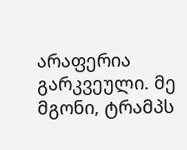არაფერია გარკვეული. მე მგონი, ტრამპს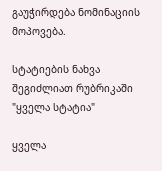გაუჭირდება ნომინაციის მოპოვება.

სტატიების ნახვა შეგიძლიათ რუბრიკაში "ყველა სტატია"

ყველა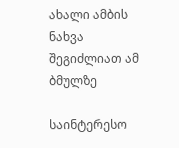ახალი ამბის ნახვა შეგიძლიათ ამ ბმულზე

საინტერესო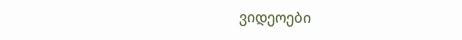ვიდეოები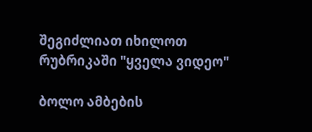შეგიძლიათ იხილოთ რუბრიკაში "ყველა ვიდეო"

ბოლო ამბების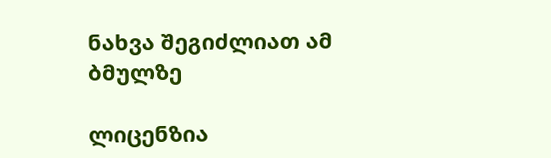ნახვა შეგიძლიათ ამ ბმულზე

ლიცენზია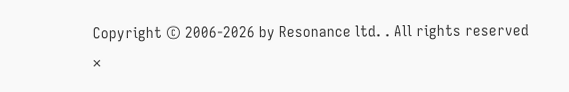Copyright © 2006-2026 by Resonance ltd. . All rights reserved
×